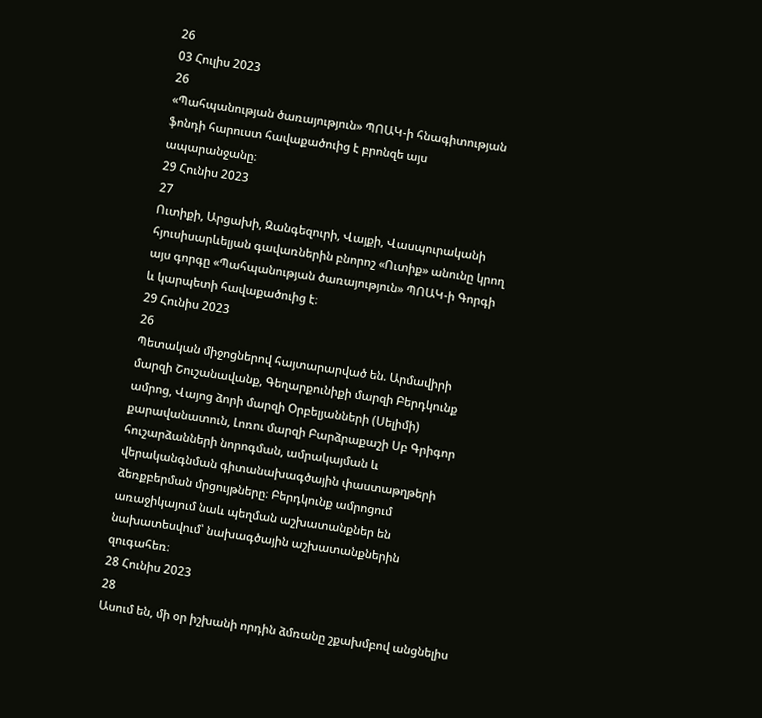26
03 Հուլիս 2023
26
«Պահպանության ծառայություն» ՊՈԱԿ-ի հնագիտության ֆոնդի հարուստ հավաքածուից է բրոնզե այս ապարանջանը։
29 Հունիս 2023
27
Ուտիքի, Արցախի, Զանգեզուրի, Վայքի, Վասպուրականի հյուսիսարևելյան գավառներին բնորոշ «Ուտիք» անունը կրող այս գորգը «Պահպանության ծառայություն» ՊՈԱԿ-ի Գորգի և կարպետի հավաքածուից է։
29 Հունիս 2023
26
Պետական միջոցներով հայտարարված են. Արմավիրի մարզի Շուշանավանք, Գեղարքունիքի մարզի Բերդկունք ամրոց, Վայոց ձորի մարզի Օրբելյանների (Սելիմի) քարավանատուն, Լոռու մարզի Բարձրաքաշի Սբ Գրիգոր հուշարձանների նորոգման, ամրակայման և վերականգնման գիտանախագծային փաստաթղթերի ձեռքբերման մրցույթները։ Բերդկունք ամրոցում առաջիկայում նաև պեղման աշխատանքներ են նախատեսվում՝ նախագծային աշխատանքներին զուգահեռ։
28 Հունիս 2023
28
Ասում են, մի օր իշխանի որդին ձմռանը շքախմբով անցնելիս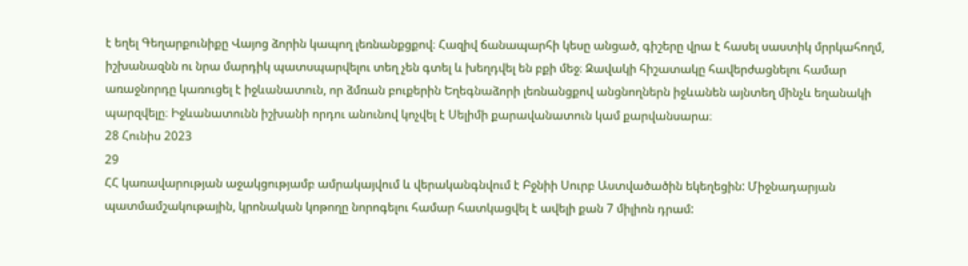է եղել Գեղարքունիքը Վայոց ձորին կապող լեռնանքցքով։ Հազիվ ճանապարհի կեսը անցած, գիշերը վրա է հասել սաստիկ մրրկահողմ, իշխանազնն ու նրա մարդիկ պատսպարվելու տեղ չեն գտել և խեղդվել են բքի մեջ։ Զավակի հիշատակը հավերժացնելու համար առաջնորդը կառուցել է իջևանատուն, որ ձմռան բուքերին Եղեգնաձորի լեռնանցքով անցնողներն իջևանեն այնտեղ մինչև եղանակի պարզվելը։ Իջևանատունն իշխանի որդու անունով կոչվել է Սելիմի քարավանատուն կամ քարվանսարա։
28 Հունիս 2023
29
ՀՀ կառավարության աջակցությամբ ամրակայվում և վերականգնվում է Բջնիի Սուրբ Աստվածածին եկեղեցին: Միջնադարյան պատմամշակութային, կրոնական կոթողը նորոգելու համար հատկացվել է ավելի քան 7 միլիոն դրամ: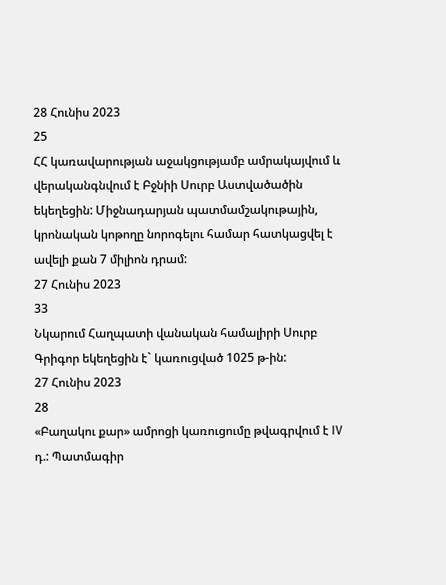28 Հունիս 2023
25
ՀՀ կառավարության աջակցությամբ ամրակայվում և վերականգնվում է Բջնիի Սուրբ Աստվածածին եկեղեցին: Միջնադարյան պատմամշակութային, կրոնական կոթողը նորոգելու համար հատկացվել է ավելի քան 7 միլիոն դրամ:
27 Հունիս 2023
33
Նկարում Հաղպատի վանական համալիրի Սուրբ Գրիգոր եկեղեցին է` կառուցված 1025 թ-ին:
27 Հունիս 2023
28
«Բաղակու քար» ամրոցի կառուցումը թվագրվում է IV դ.: Պատմագիր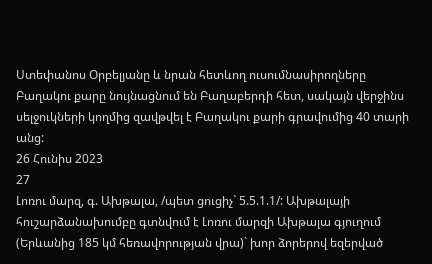Ստեփանոս Օրբելյանը և նրան հետևող ուսումնասիրողները Բաղակու քարը նույնացնում են Բաղաբերդի հետ, սակայն վերջինս սելջուկների կողմից զավթվել է Բաղակու քարի գրավումից 40 տարի անց:
26 Հունիս 2023
27
Լոռու մարզ, գ. Ախթալա, /պետ ցուցիչ` 5.5.1.1/: Ախթալայի հուշարձանախումբը գտնվում է Լոռու մարզի Ախթալա գյուղում (Երևանից 185 կմ հեռավորության վրա)` խոր ձորերով եզերված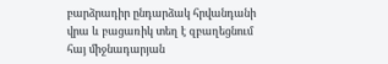բարձրադիր ընդարձակ հրվանդանի վրա և բացառիկ տեղ է զբաղեցնում հայ միջնադարյան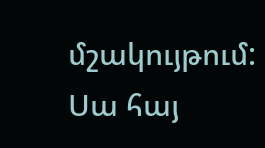մշակույթում: Սա հայ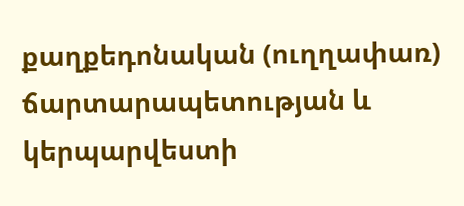քաղքեդոնական (ուղղափառ) ճարտարապետության և կերպարվեստի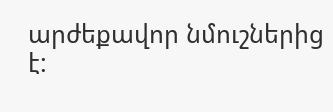արժեքավոր նմուշներից է: